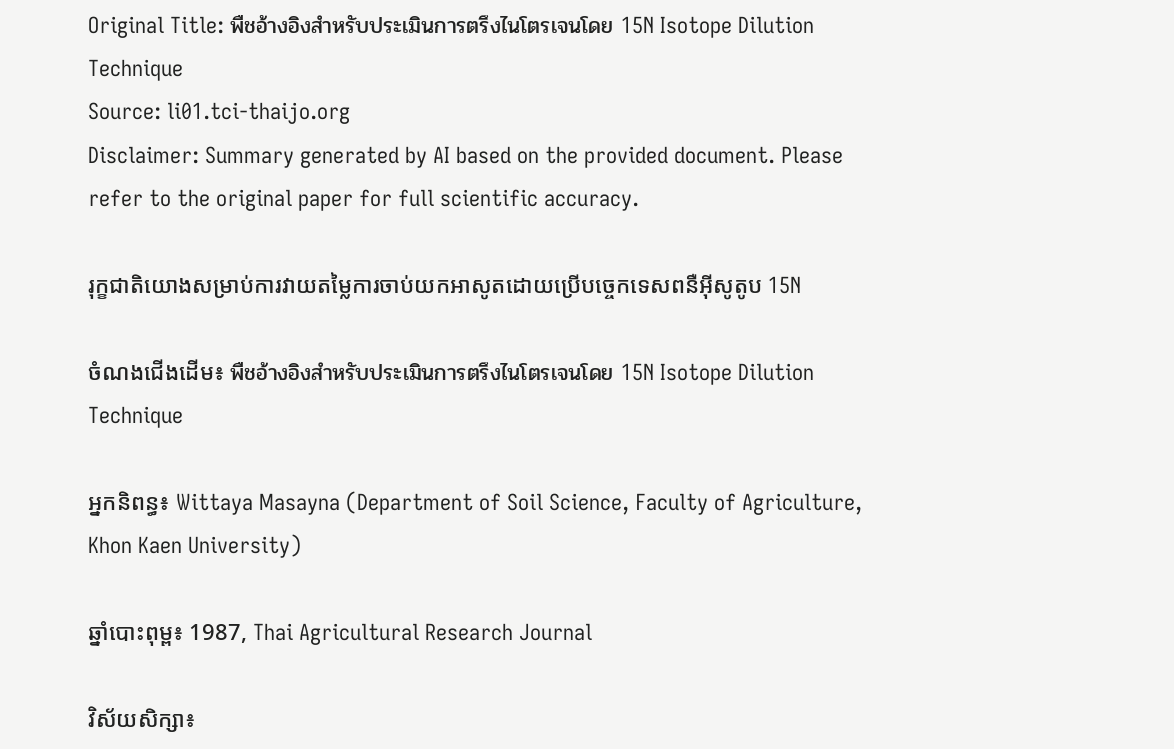Original Title: พืชอ้างอิงสำหรับประเมินการตรึงไนโตรเจนโดย 15N Isotope Dilution Technique
Source: li01.tci-thaijo.org
Disclaimer: Summary generated by AI based on the provided document. Please refer to the original paper for full scientific accuracy.

រុក្ខជាតិយោងសម្រាប់ការវាយតម្លៃការចាប់យកអាសូតដោយប្រើបច្ចេកទេសពនឺអ៊ីសូតូប 15N

ចំណងជើងដើម៖ พืชอ้างอิงสำหรับประเมินการตรึงไนโตรเจนโดย 15N Isotope Dilution Technique

អ្នកនិពន្ធ៖ Wittaya Masayna (Department of Soil Science, Faculty of Agriculture, Khon Kaen University)

ឆ្នាំបោះពុម្ព៖ 1987, Thai Agricultural Research Journal

វិស័យសិក្សា៖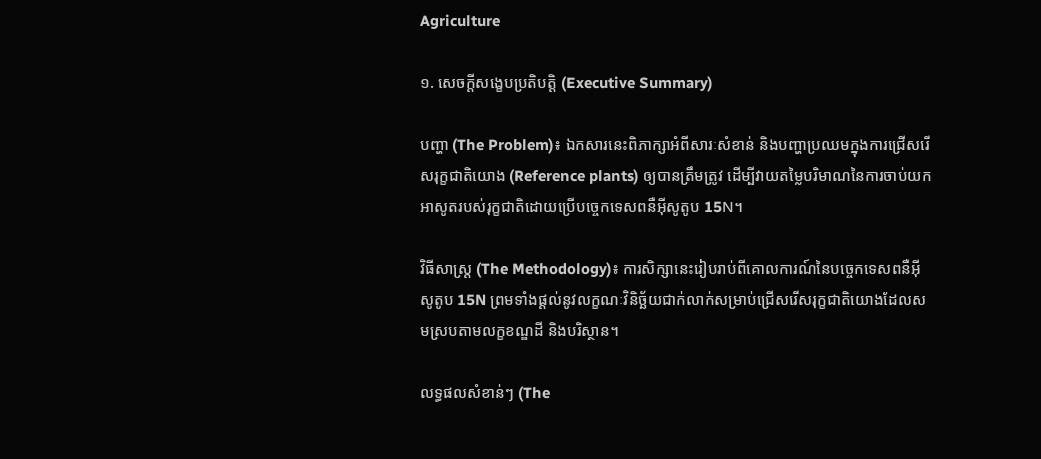Agriculture

១. សេចក្តីសង្ខេបប្រតិបត្តិ (Executive Summary)

បញ្ហា (The Problem)៖ ឯកសារនេះពិភាក្សាអំពីសារៈសំខាន់ និងបញ្ហាប្រឈមក្នុងការជ្រើសរើសរុក្ខជាតិយោង (Reference plants) ឲ្យបានត្រឹមត្រូវ ដើម្បីវាយតម្លៃបរិមាណនៃការចាប់យកអាសូតរបស់រុក្ខជាតិដោយប្រើបច្ចេកទេសពនឺអ៊ីសូតូប 15N។

វិធីសាស្ត្រ (The Methodology)៖ ការសិក្សានេះរៀបរាប់ពីគោលការណ៍នៃបច្ចេកទេសពនឺអ៊ីសូតូប 15N ព្រមទាំងផ្តល់នូវលក្ខណៈវិនិច្ឆ័យជាក់លាក់សម្រាប់ជ្រើសរើសរុក្ខជាតិយោងដែលសមស្របតាមលក្ខខណ្ឌដី និងបរិស្ថាន។

លទ្ធផលសំខាន់ៗ (The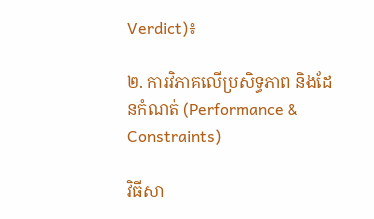Verdict)៖

២. ការវិភាគលើប្រសិទ្ធភាព និងដែនកំណត់ (Performance & Constraints)

វិធីសា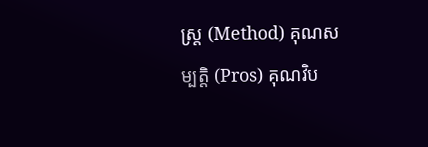ស្ត្រ (Method) គុណសម្បត្តិ (Pros) គុណវិប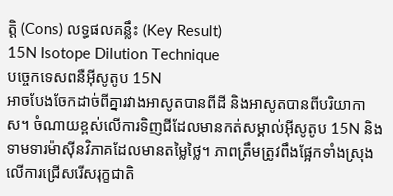ត្តិ (Cons) លទ្ធផលគន្លឹះ (Key Result)
15N Isotope Dilution Technique
បច្ចេកទេសពនឺអ៊ីសូតូប 15N
អាចបែងចែកដាច់ពីគ្នារវាងអាសូតបានពីដី និងអាសូតបានពីបរិយាកាស។ ចំណាយខ្ពស់លើការទិញជីដែលមានកត់សម្គាល់អ៊ីសូតូប 15N និងទាមទារម៉ាស៊ីនវិភាគដែលមានតម្លៃថ្លៃ។ ភាពត្រឹមត្រូវពឹងផ្អែកទាំងស្រុងលើការជ្រើសរើសរុក្ខជាតិ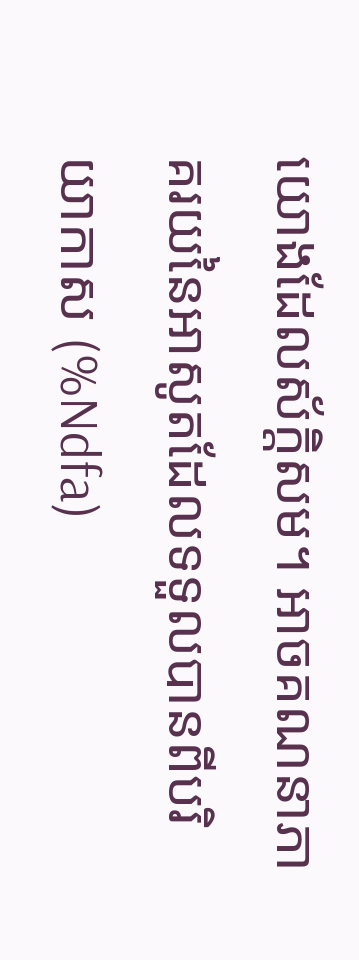យោងដែលស័ក្តិសម។ អាចគណនាភាគរយនៃអាសូតដែលទទួលបានពីបរិយាកាស (%Ndfa)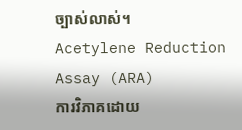ច្បាស់លាស់។
Acetylene Reduction Assay (ARA)
ការវិភាគដោយ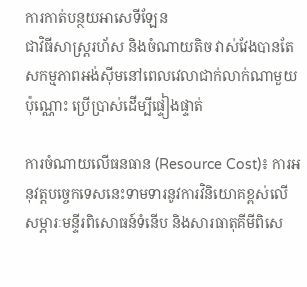ការកាត់បន្ថយអាសេទីឡែន
ជាវិធីសាស្ត្ររហ័ស និងចំណាយតិច វាស់វែងបានតែសកម្មភាពអង់ស៊ីមនៅពេលវេលាជាក់លាក់ណាមួយប៉ុណ្ណោះ ប្រើប្រាស់ដើម្បីផ្ទៀងផ្ទាត់

ការចំណាយលើធនធាន (Resource Cost)៖ ការអនុវត្តបច្ចេកទេសនេះទាមទារនូវការវិនិយោគខ្ពស់លើសម្ភារៈមន្ទីរពិសោធន៍ទំនើប និងសារធាតុគីមីពិសេ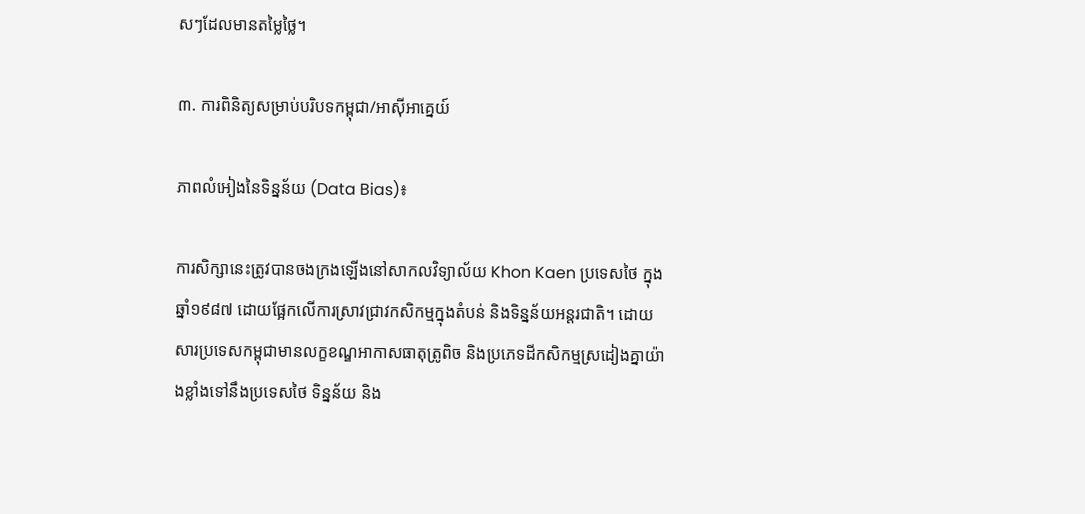សៗដែលមានតម្លៃថ្លៃ។

៣. ការពិនិត្យសម្រាប់បរិបទកម្ពុជា/អាស៊ីអាគ្នេយ៍

ភាពលំអៀងនៃទិន្នន័យ (Data Bias)៖

ការសិក្សានេះត្រូវបានចងក្រងឡើងនៅសាកលវិទ្យាល័យ Khon Kaen ប្រទេសថៃ ក្នុងឆ្នាំ១៩៨៧ ដោយផ្អែកលើការស្រាវជ្រាវកសិកម្មក្នុងតំបន់ និងទិន្នន័យអន្តរជាតិ។ ដោយសារប្រទេសកម្ពុជាមានលក្ខខណ្ឌអាកាសធាតុត្រូពិច និងប្រភេទដីកសិកម្មស្រដៀងគ្នាយ៉ាងខ្លាំងទៅនឹងប្រទេសថៃ ទិន្នន័យ និង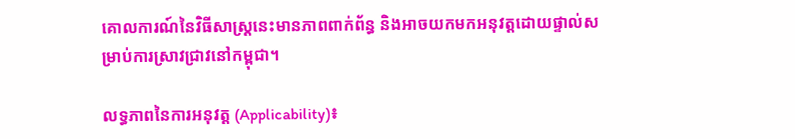គោលការណ៍នៃវិធីសាស្ត្រនេះមានភាពពាក់ព័ន្ធ និងអាចយកមកអនុវត្តដោយផ្ទាល់សម្រាប់ការស្រាវជ្រាវនៅកម្ពុជា។

លទ្ធភាពនៃការអនុវត្ត (Applicability)៖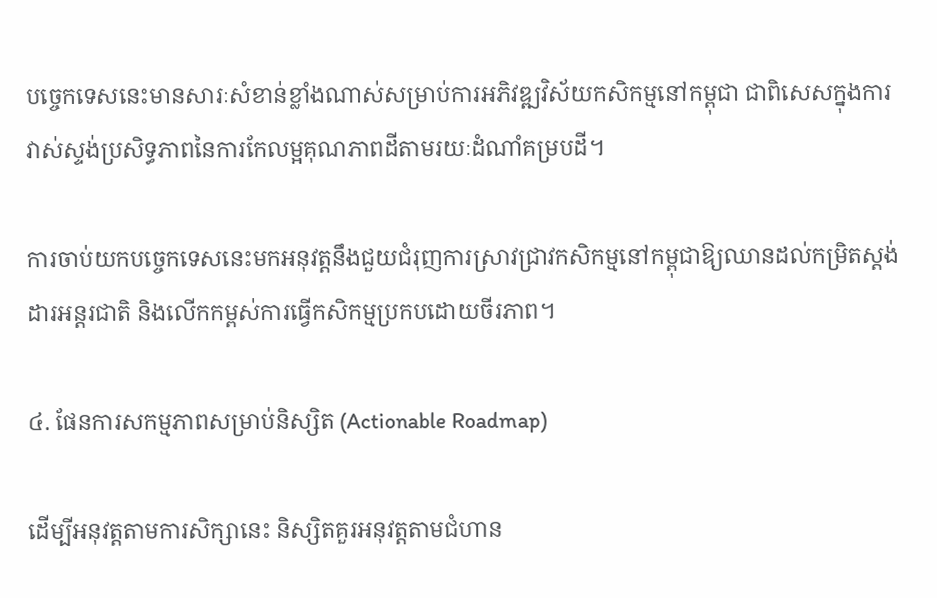បច្ចេកទេសនេះមានសារៈសំខាន់ខ្លាំងណាស់សម្រាប់ការអភិវឌ្ឍវិស័យកសិកម្មនៅកម្ពុជា ជាពិសេសក្នុងការវាស់ស្ទង់ប្រសិទ្ធភាពនៃការកែលម្អគុណភាពដីតាមរយៈដំណាំគម្របដី។

ការចាប់យកបច្ចេកទេសនេះមកអនុវត្តនឹងជួយជំរុញការស្រាវជ្រាវកសិកម្មនៅកម្ពុជាឱ្យឈានដល់កម្រិតស្តង់ដារអន្តរជាតិ និងលើកកម្ពស់ការធ្វើកសិកម្មប្រកបដោយចីរភាព។

៤. ផែនការសកម្មភាពសម្រាប់និស្សិត (Actionable Roadmap)

ដើម្បីអនុវត្តតាមការសិក្សានេះ និស្សិតគួរអនុវត្តតាមជំហាន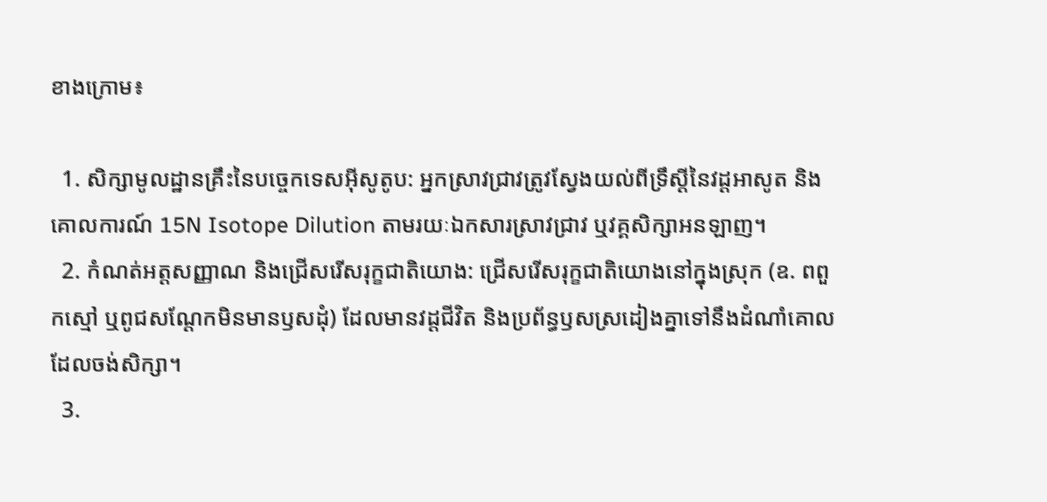ខាងក្រោម៖

  1. សិក្សាមូលដ្ឋានគ្រឹះនៃបច្ចេកទេសអ៊ីសូតូប: អ្នកស្រាវជ្រាវត្រូវស្វែងយល់ពីទ្រឹស្តីនៃវដ្តអាសូត និងគោលការណ៍ 15N Isotope Dilution តាមរយៈឯកសារស្រាវជ្រាវ ឬវគ្គសិក្សាអនឡាញ។
  2. កំណត់អត្តសញ្ញាណ និងជ្រើសរើសរុក្ខជាតិយោង: ជ្រើសរើសរុក្ខជាតិយោងនៅក្នុងស្រុក (ឧ. ពពួកស្មៅ ឬពូជសណ្តែកមិនមានឫសដុំ) ដែលមានវដ្តជីវិត និងប្រព័ន្ធឫសស្រដៀងគ្នាទៅនឹងដំណាំគោលដែលចង់សិក្សា។
  3.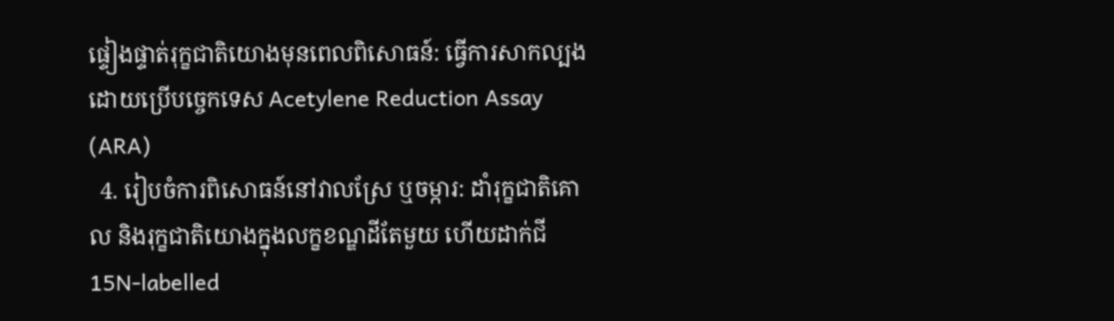ផ្ទៀងផ្ទាត់រុក្ខជាតិយោងមុនពេលពិសោធន៍: ធ្វើការសាកល្បងដោយប្រើបច្ចេកទេស Acetylene Reduction Assay (ARA)
  4. រៀបចំការពិសោធន៍នៅវាលស្រែ ឬចម្ការ: ដាំរុក្ខជាតិគោល និងរុក្ខជាតិយោងក្នុងលក្ខខណ្ឌដីតែមួយ ហើយដាក់ជី 15N-labelled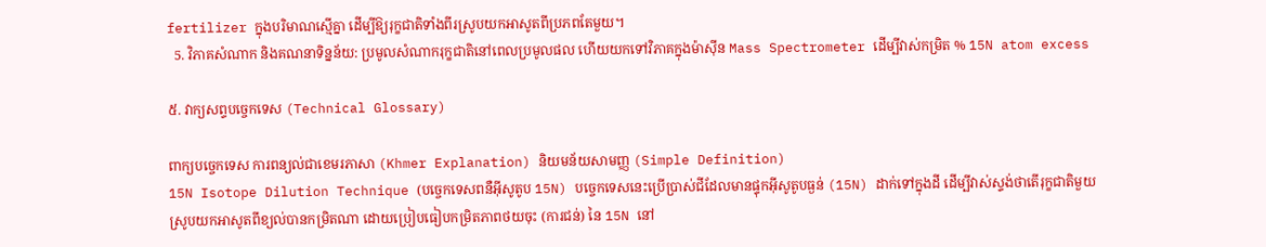fertilizer ក្នុងបរិមាណស្មើគ្នា ដើម្បីឱ្យរុក្ខជាតិទាំងពីរស្រូបយកអាសូតពីប្រភពតែមួយ។
  5. វិភាគសំណាក និងគណនាទិន្នន័យ: ប្រមូលសំណាករុក្ខជាតិនៅពេលប្រមូលផល ហើយយកទៅវិភាគក្នុងម៉ាស៊ីន Mass Spectrometer ដើម្បីវាស់កម្រិត % 15N atom excess

៥. វាក្យសព្ទបច្ចេកទេស (Technical Glossary)

ពាក្យបច្ចេកទេស ការពន្យល់ជាខេមរភាសា (Khmer Explanation) និយមន័យសាមញ្ញ (Simple Definition)
15N Isotope Dilution Technique (បច្ចេកទេសពនឺអ៊ីសូតូប 15N) បច្ចេកទេសនេះប្រើប្រាស់ជីដែលមានផ្ទុកអ៊ីសូតូបធ្ងន់ (15N) ដាក់ទៅក្នុងដី ដើម្បីវាស់ស្ទង់ថាតើរុក្ខជាតិមួយស្រូបយកអាសូតពីខ្យល់បានកម្រិតណា ដោយប្រៀបធៀបកម្រិតភាពថយចុះ (ការជន់) នៃ 15N នៅ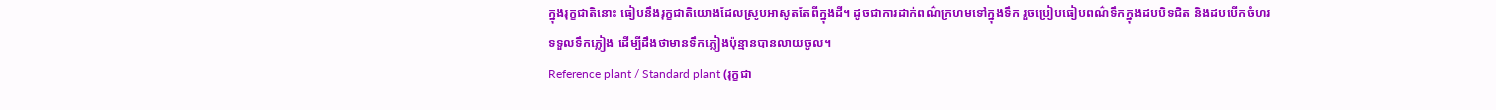ក្នុងរុក្ខជាតិនោះ ធៀបនឹងរុក្ខជាតិយោងដែលស្រូបអាសូតតែពីក្នុងដី។ ដូចជាការដាក់ពណ៌ក្រហមទៅក្នុងទឹក រួចប្រៀបធៀបពណ៌ទឹកក្នុងដបបិទជិត និងដបបើកចំហរទទួលទឹកភ្លៀង ដើម្បីដឹងថាមានទឹកភ្លៀងប៉ុន្មានបានលាយចូល។
Reference plant / Standard plant (រុក្ខជា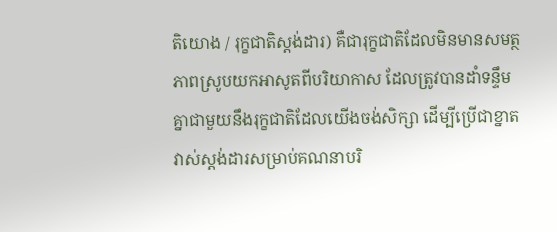តិយោង / រុក្ខជាតិស្តង់ដារ) គឺជារុក្ខជាតិដែលមិនមានសមត្ថភាពស្រូបយកអាសូតពីបរិយាកាស ដែលត្រូវបានដាំទន្ទឹមគ្នាជាមួយនឹងរុក្ខជាតិដែលយើងចង់សិក្សា ដើម្បីប្រើជាខ្នាតវាស់ស្តង់ដារសម្រាប់គណនាបរិ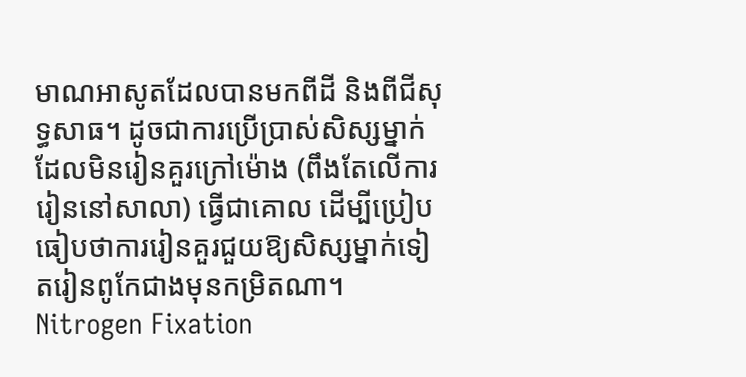មាណអាសូតដែលបានមកពីដី និងពីជីសុទ្ធសាធ។ ដូចជាការប្រើប្រាស់សិស្សម្នាក់ដែលមិនរៀនគួរក្រៅម៉ោង (ពឹងតែលើការរៀននៅសាលា) ធ្វើជាគោល ដើម្បីប្រៀបធៀបថាការរៀនគួរជួយឱ្យសិស្សម្នាក់ទៀតរៀនពូកែជាងមុនកម្រិតណា។
Nitrogen Fixation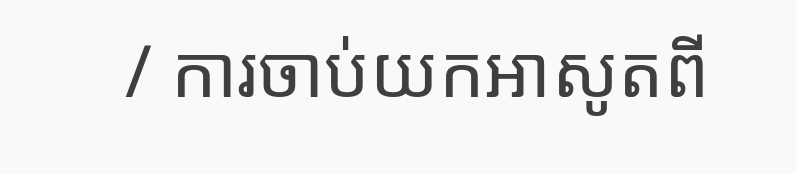/ ការចាប់យកអាសូតពី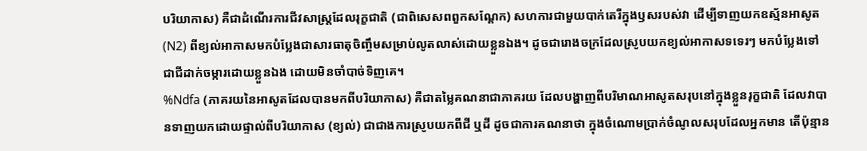បរិយាកាស) គឺជាដំណើរការជីវសាស្ត្រដែលរុក្ខជាតិ (ជាពិសេសពពួកសណ្តែក) សហការជាមួយបាក់តេរីក្នុងឫសរបស់វា ដើម្បីទាញយកឧស្ម័នអាសូត (N2) ពីខ្យល់អាកាសមកបំប្លែងជាសារធាតុចិញ្ចឹមសម្រាប់លូតលាស់ដោយខ្លួនឯង។ ដូចជារោងចក្រដែលស្រូបយកខ្យល់អាកាសទទេរៗ មកបំប្លែងទៅជាជីដាក់ចម្ការដោយខ្លួនឯង ដោយមិនចាំបាច់ទិញគេ។
%Ndfa (ភាគរយនៃអាសូតដែលបានមកពីបរិយាកាស) គឺជាតម្លៃគណនាជាភាគរយ ដែលបង្ហាញពីបរិមាណអាសូតសរុបនៅក្នុងខ្លួនរុក្ខជាតិ ដែលវាបានទាញយកដោយផ្ទាល់ពីបរិយាកាស (ខ្យល់) ជាជាងការស្រូបយកពីជី ឬដី ដូចជាការគណនាថា ក្នុងចំណោមប្រាក់ចំណូលសរុបដែលអ្នកមាន តើប៉ុន្មាន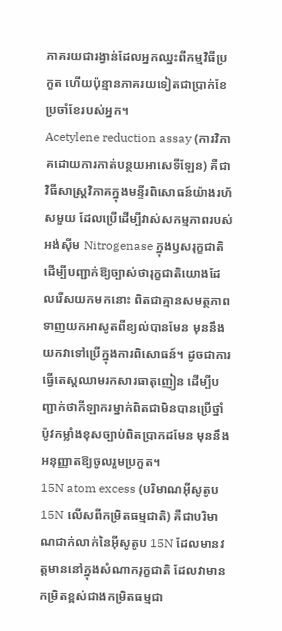ភាគរយជារង្វាន់ដែលអ្នកឈ្នះពីកម្មវិធីប្រកួត ហើយប៉ុន្មានភាគរយទៀតជាប្រាក់ខែប្រចាំខែរបស់អ្នក។
Acetylene reduction assay (ការវិភាគដោយការកាត់បន្ថយអាសេទីឡែន) គឺជាវិធីសាស្ត្រវិភាគក្នុងមន្ទីរពិសោធន៍យ៉ាងរហ័សមួយ ដែលប្រើដើម្បីវាស់សកម្មភាពរបស់អង់ស៊ីម Nitrogenase ក្នុងឫសរុក្ខជាតិ ដើម្បីបញ្ជាក់ឱ្យច្បាស់ថារុក្ខជាតិយោងដែលរើសយកមកនោះ ពិតជាគ្មានសមត្ថភាពទាញយកអាសូតពីខ្យល់បានមែន មុននឹងយកវាទៅប្រើក្នុងការពិសោធន៍។ ដូចជាការធ្វើតេស្តឈាមរកសារធាតុញៀន ដើម្បីបញ្ជាក់ថាកីឡាករម្នាក់ពិតជាមិនបានប្រើថ្នាំប៉ូវកម្លាំងខុសច្បាប់ពិតប្រាកដមែន មុននឹងអនុញ្ញាតឱ្យចូលរួមប្រកួត។
15N atom excess (បរិមាណអ៊ីសូតូប 15N លើសពីកម្រិតធម្មជាតិ) គឺជាបរិមាណជាក់លាក់នៃអ៊ីសូតូប 15N ដែលមានវត្តមាននៅក្នុងសំណាករុក្ខជាតិ ដែលវាមានកម្រិតខ្ពស់ជាងកម្រិតធម្មជា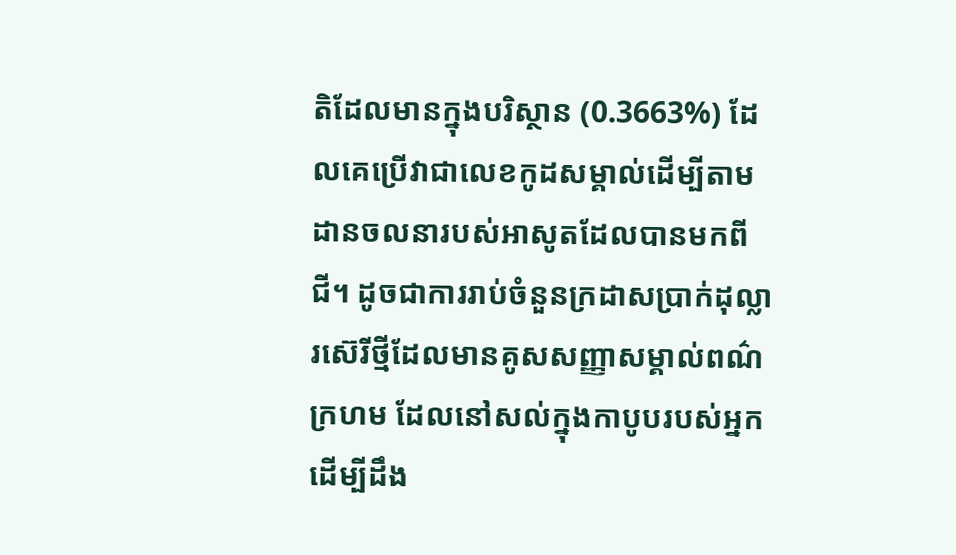តិដែលមានក្នុងបរិស្ថាន (0.3663%) ដែលគេប្រើវាជាលេខកូដសម្គាល់ដើម្បីតាមដានចលនារបស់អាសូតដែលបានមកពីជី។ ដូចជាការរាប់ចំនួនក្រដាសប្រាក់ដុល្លារស៊េរីថ្មីដែលមានគូសសញ្ញាសម្គាល់ពណ៌ក្រហម ដែលនៅសល់ក្នុងកាបូបរបស់អ្នក ដើម្បីដឹង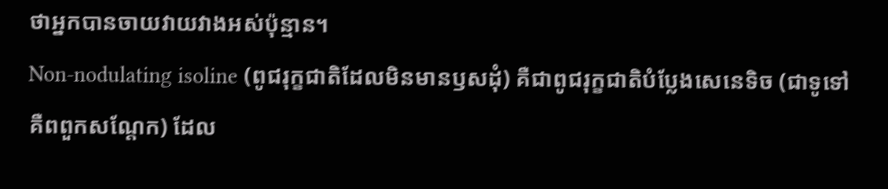ថាអ្នកបានចាយវាយវាងអស់ប៉ុន្មាន។
Non-nodulating isoline (ពូជរុក្ខជាតិដែលមិនមានឫសដុំ) គឺជាពូជរុក្ខជាតិបំប្លែងសេនេទិច (ជាទូទៅគឺពពួកសណ្តែក) ដែល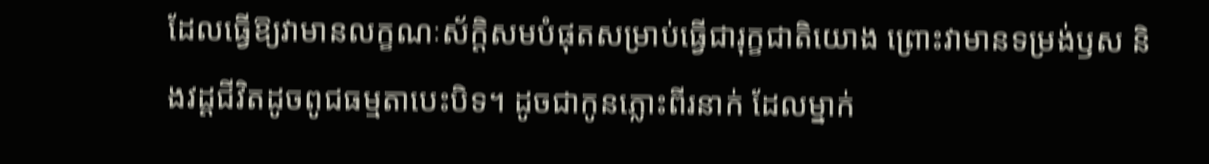ដែលធ្វើឱ្យវាមានលក្ខណៈស័ក្តិសមបំផុតសម្រាប់ធ្វើជារុក្ខជាតិយោង ព្រោះវាមានទម្រង់ឫស និងវដ្តជីវិតដូចពូជធម្មតាបេះបិទ។ ដូចជាកូនភ្លោះពីរនាក់ ដែលម្នាក់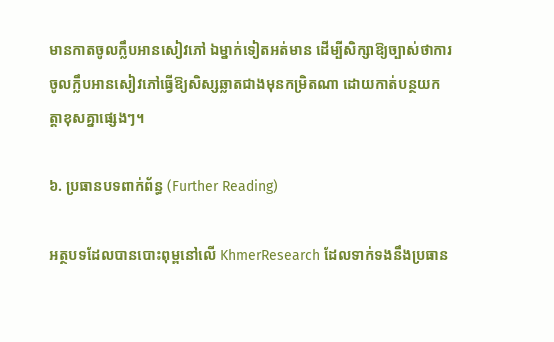មានកាតចូលក្លឹបអានសៀវភៅ ឯម្នាក់ទៀតអត់មាន ដើម្បីសិក្សាឱ្យច្បាស់ថាការចូលក្លឹបអានសៀវភៅធ្វើឱ្យសិស្សឆ្លាតជាងមុនកម្រិតណា ដោយកាត់បន្ថយកត្តាខុសគ្នាផ្សេងៗ។

៦. ប្រធានបទពាក់ព័ន្ធ (Further Reading)

អត្ថបទដែលបានបោះពុម្ពនៅលើ KhmerResearch ដែលទាក់ទងនឹងប្រធាន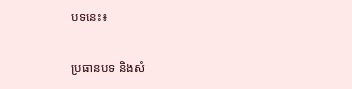បទនេះ៖

ប្រធានបទ និងសំ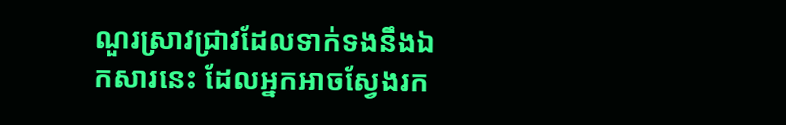ណួរស្រាវជ្រាវដែលទាក់ទងនឹងឯកសារនេះ ដែលអ្នកអាចស្វែងរក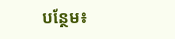បន្ថែម៖